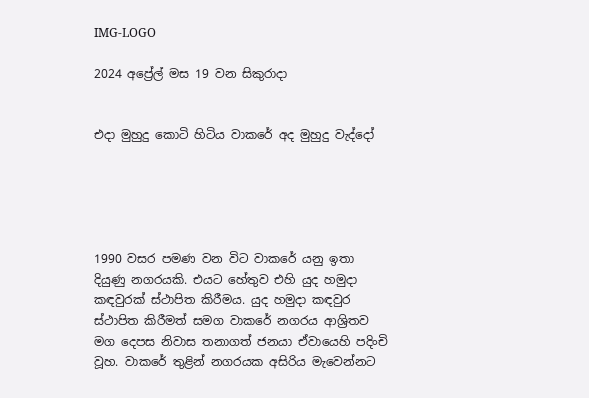IMG-LOGO

2024 අප්‍රේල් මස 19 වන සිකුරාදා


එදා මුහුදු කොටි හිටිය වාකරේ අද මුහුදු වැද්දෝ





1990 වසර පමණ වන විට වාකරේ යනු ඉතා දියුණු නගරයකි. එයට හේතුව එහි යුද හමුදා කඳවුරක් ස්ථාපිත කිරීමය. යුද හමුදා කඳවුර ස්ථාපිත කිරීමත් සමග වාකරේ නගරය ආශ්‍රිතව මග දෙපස නිවාස තනාගත් ජනයා ඒවායෙහි පදිංචි වූහ. වාකරේ තුළින් නගරයක අසිරිය මැවෙන්නට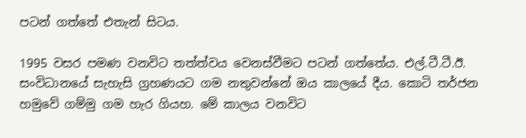පටන් ගත්තේ එතැන් සිටය.

1995 වසර පමණ වනවිට තත්ත්වය වෙනස්වීමට පටන් ගත්තේය. එල්.ටී.ටී.ඊ. සංවිධානයේ සැහැසි ග්‍රහණයට ගම නතුවන්නේ ඔය කාලයේ දීය. කොටි තර්ජන හමුවේ ගම්මු ගම හැර ගියහ. මේ කාලය වනවිට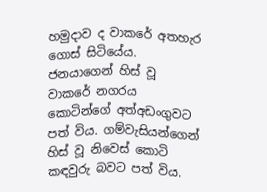හමුදාව ද වාකරේ අතහැර ගොස් සිටියේය. ජනයාගෙන් හිස් වූ වාකරේ නගරය කොටින්ගේ අත්අඩංගුවට පත් විය. ගම්වැසියන්ගෙන් හිස් වූ නිවෙස් කොටි කඳවුරු බවට පත් විය.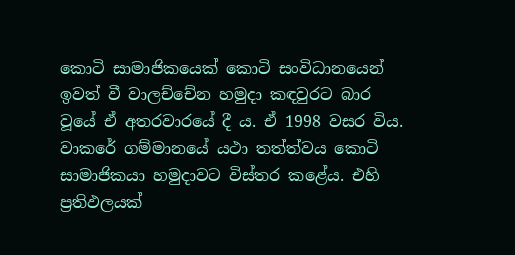කොටි සාමාජිකයෙක් කොටි සංවිධානයෙන් ඉවත් වී වාලච්චේන හමුදා කඳවුරට බාර වූයේ ඒ අතරවාරයේ දී ය. ඒ 1998 වසර විය. වාකරේ ගම්මානයේ යථා තත්ත්වය කොටි සාමාජිකයා හමුදාවට විස්තර කළේය. එහි ප්‍රතිඵලයක්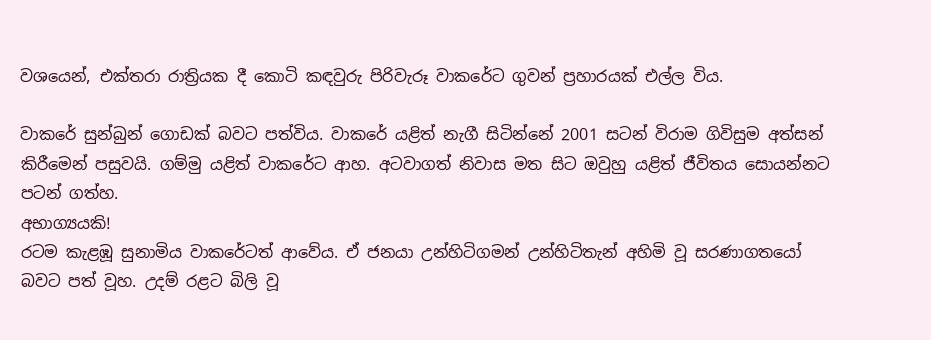වශයෙන්, එක්තරා රාත්‍රියක දී කොටි කඳවුරු පිරිවැරූ වාකරේට ගුවන් ප්‍රහාරයක් එල්ල විය.

වාකරේ සුන්බුන් ගොඩක් බවට පත්විය. වාකරේ යළිත් නැගී සිටින්නේ 2001 සටන් විරාම ගිවිසුම අත්සන් කිරීමෙන් පසුවයි. ගම්මු යළිත් වාකරේට ආහ. අටවාගත් නිවාස මත සිට ඔවුහු යළිත් ජීවිතය සොයන්නට පටන් ගත්හ.
අභාග්‍යයකි!
රටම කැළඹූ සුනාමිය වාකරේටත් ආවේය. ඒ ජනයා උන්හිටිගමන් උන්හිටිතැන් අහිමි වූ සරණාගතයෝ බවට පත් වූහ. උදම් රළට බිලි වූ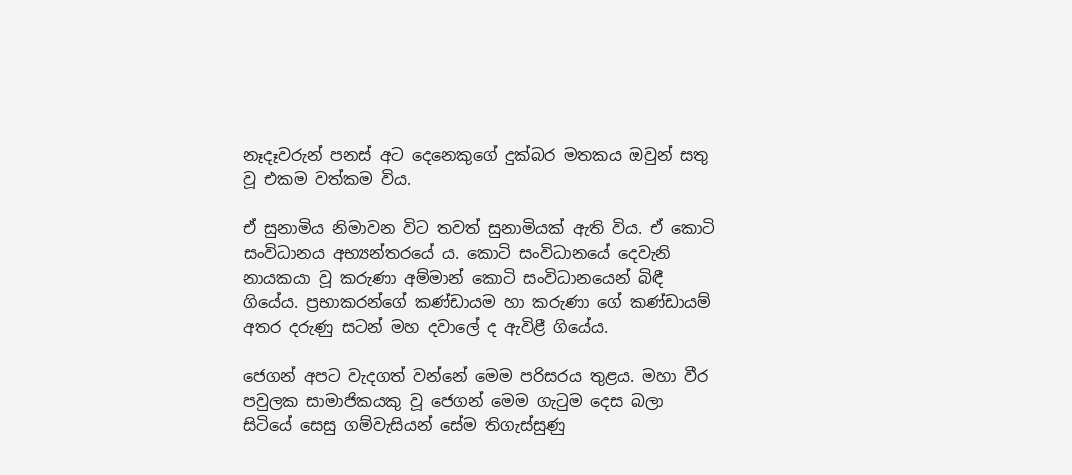නෑදෑවරුන් පනස් අට දෙනෙකුගේ දුක්බර මතකය ඔවුන් සතු වූ එකම වත්කම විය.

ඒ සුනාමිය නිමාවන විට තවත් සුනාමියක් ඇති විය. ඒ කොටි සංවිධානය අභ්‍යන්තරයේ ය. කොටි සංවිධානයේ දෙවැනි නායකයා වූ කරුණා අම්මාන් කොටි සංවිධානයෙන් බිඳී ගියේය. ප්‍රභාකරන්ගේ කණ්ඩායම හා කරුණා ගේ කණ්ඩායම් අතර දරුණු සටන් මහ දවාලේ ද ඇවිළී ගියේය.

ජෙගන් අපට වැදගත් වන්නේ මෙම පරිසරය තුළය. මහා වීර පවුලක සාමාජිකයකු වූ ජෙගන් මෙම ගැටුම දෙස බලා සිටියේ සෙසු ගම්වැසියන් සේම තිගැස්සුණු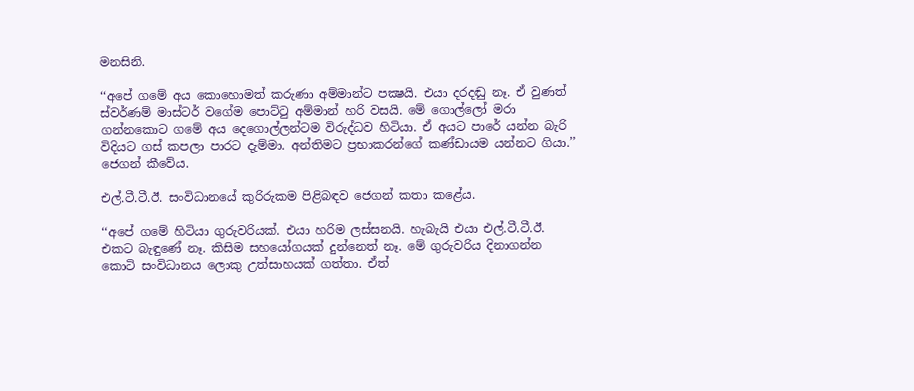මනසිනි.

‘‘අපේ ගමේ අය කොහොමත් කරුණා අම්මාන්ට පක්‍ෂයි. එයා දරදඬු නෑ. ඒ වුණත් ස්වර්ණම් මාස්ටර් වගේම පොට්ටු අම්මාන් හරි වසයි. මේ ගොල්ලෝ මරා ගන්නකොට ගමේ අය දෙගොල්ලන්ටම විරුද්ධව හිටියා. ඒ අයට පාරේ යන්න බැරි විදියට ගස් කපලා පාරට දැම්මා. අන්තිමට ප්‍රභාකරන්ගේ කණ්ඩායම යන්නට ගියා.’’ ජෙගන් කීවේය.

එල්.ටී.ටී.ඊ. සංවිධානයේ කුරිරුකම පිළිබඳව ජෙගන් කතා කළේය.

‘‘අපේ ගමේ හිටියා ගුරුවරියක්. එයා හරිම ලස්සනයි. හැබැයි එයා එල්.ටී.ටී.ඊ. එකට බැඳුණේ නෑ. කිසිම සහයෝගයක් දුන්නෙත් නෑ. මේ ගුරුවරිය දිනාගන්න කොටි සංවිධානය ලොකු උත්සාහයක් ගත්තා. ඒත්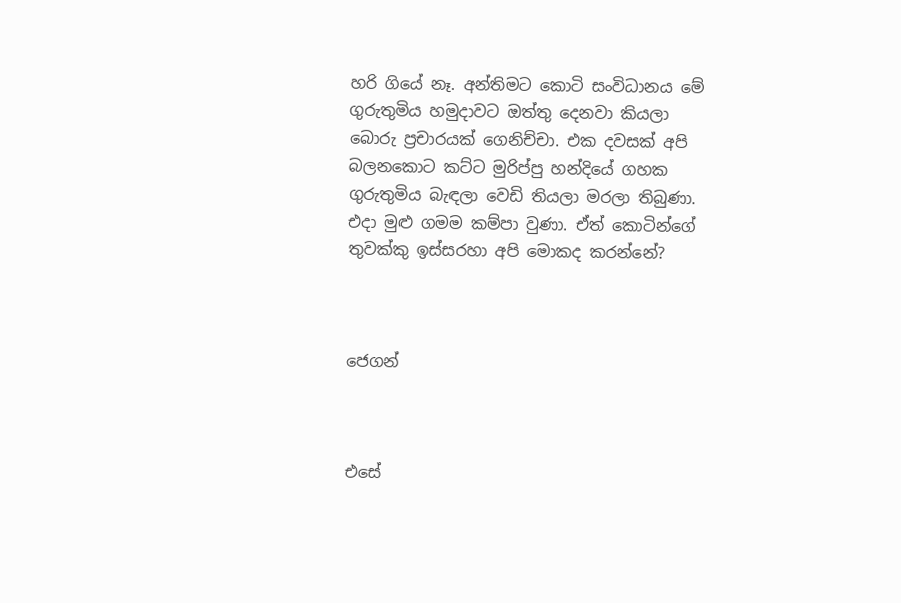හරි ගියේ නෑ. අන්තිමට කොටි සංවිධානය මේ ගුරුතුමිය හමුදාවට ඔත්තු දෙනවා කියලා බොරු ප්‍රචාරයක් ගෙනිච්චා. එක දවසක් අපි බලනකොට කට්ට මුරිප්පු හන්දියේ ගහක ගුරුතුමිය බැඳලා වෙඩි තියලා මරලා තිබුණා. එදා මුළු ගමම කම්පා වුණා. ඒත් කොටින්ගේ තුවක්කු ඉස්සරහා අපි මොකද කරන්නේ?



ජෙගන්



එසේ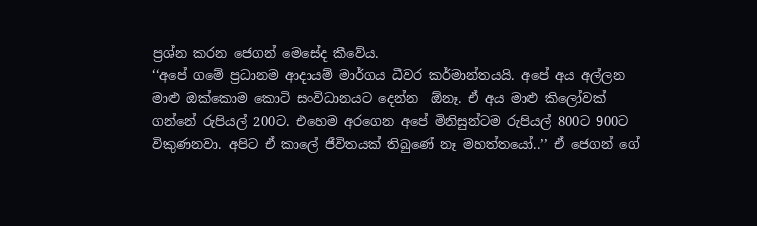ප්‍රශ්න කරන ජෙගන් මෙසේද කීවේය.
‘‘අපේ ගමේ ප්‍රධානම ආදායම් මාර්ගය ධීවර කර්මාන්තයයි. අපේ අය අල්ලන මාළු ඔක්කොම කොටි සංවිධානයට දෙන්න  ඕනෑ. ඒ අය මාළු කිලෝවක් ගන්නේ රුපියල් 200ට. එහෙම අරගෙන අපේ මිනිසුන්ටම රුපියල් 800ට 900ට විකුණනවා. අපිට ඒ කාලේ ජීවිතයක් තිබුණේ නෑ මහත්තයෝ..’’ ඒ ජෙගන් ගේ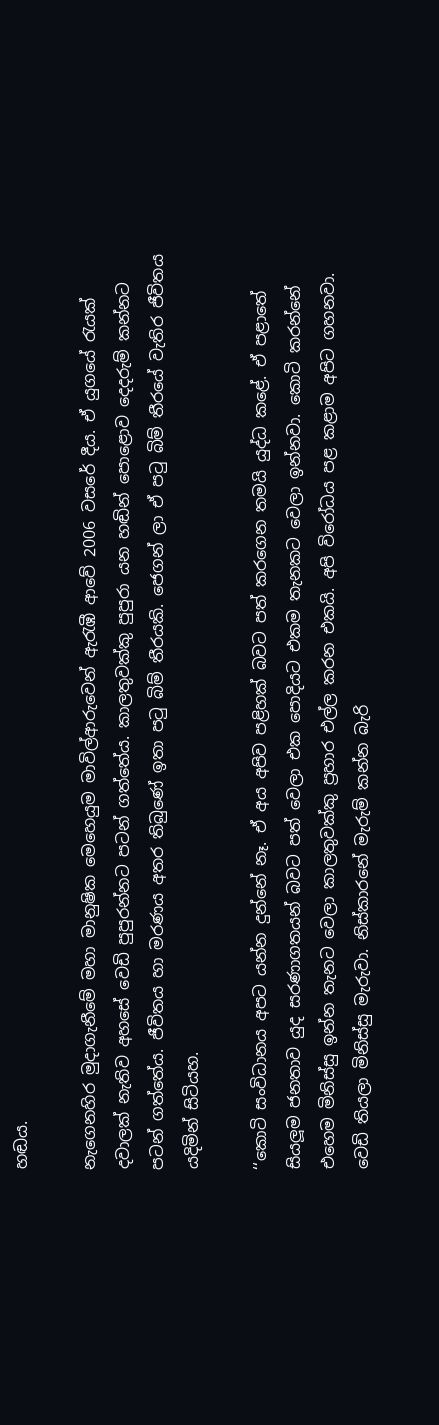හඬය.

නැගෙනහිර මුදාගැනීමේ මහා මානුෂික මෙහෙයුම මාවිල්ආරුවෙන් ඇරැඹී ආවේ 2006 වසරේ දීය. ඒ යුගයේ රැයක් දවාලක් නැතිව අහසේ වෙඩි පුපුරන්නට පටන් ගත්තේය. කාලතුවක්කු පුපුරා යන හඬින් පොළොව දෙදරුම් කන්නට පටන් ගත්තේය. ජීවිතය හා මරණය අතර තිබුණේ ඉතා පටු බිම් තීරයකි. ජෙගන් ලා ඒ පටු බිම් තීරයේ වැතිර ජීවිතය යදිමින් සිටියහ.

‘‘කොටි සංවිධානය අපට යන්න දුන්නේ නෑ. ඒ අය අපිව පළිහක් බවට පත් කරගෙන තමයි යුද්ධ කළේ. ඒ පළාතේ සියලූම ජනතාව යුද සරණාගතයන් බවට පත් වෙලා එක පොදියට එකම තැනකට වෙලා ඉන්නවා. කොටි කරන්නේ එහෙම මිනිස්සු ඉන්න තැනට වෙලා කාලතුවක්කු ප්‍රහාර එල්ල කරන එකයි. අපි විරෝධය පළ කළාම අපිට ගහනවා. වෙඩි තියලා මිනිස්සු මැරුවා. නිස්කාරනේ මැරුම් කන්න බැරි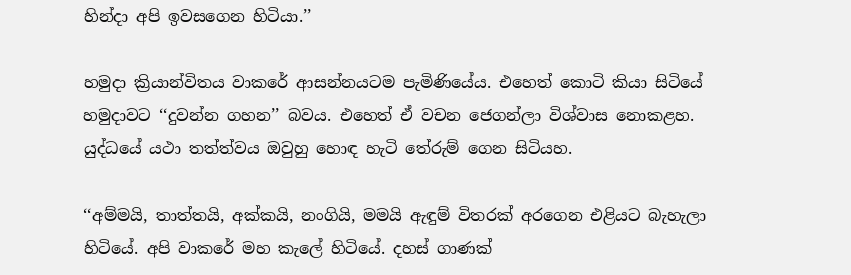හින්දා අපි ඉවසගෙන හිටියා.’’

හමුදා ක්‍රියාන්විතය වාකරේ ආසන්නයටම පැමිණියේය. එහෙත් කොටි කියා සිටියේ හමුදාවට ‘‘දුවන්න ගහන’’ බවය. එහෙත් ඒ වචන ජෙගන්ලා විශ්වාස නොකළහ. යුද්ධයේ යථා තත්ත්වය ඔවුහු හොඳ හැටි තේරුම් ගෙන සිටියහ.

‘‘අම්මයි, තාත්තයි, අක්කයි, නංගියි, මමයි ඇඳුම් විතරක් අරගෙන එළියට බැහැලා හිටියේ. අපි වාකරේ මහ කැලේ හිටියේ. දහස් ගාණක්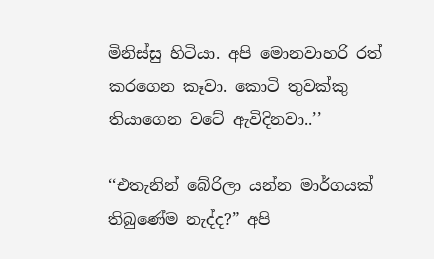මිනිස්සු හිටියා. අපි මොනවාහරි රත් කරගෙන කෑවා. කොටි තුවක්කු තියාගෙන වටේ ඇවිදිනවා..’’

‘‘එතැනින් බේරිලා යන්න මාර්ගයක් තිබුණේම නැද්ද?” අපි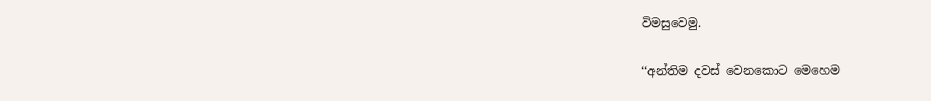විමසුවෙමු.

‘‘අන්තිම දවස් වෙනකොට මෙහෙම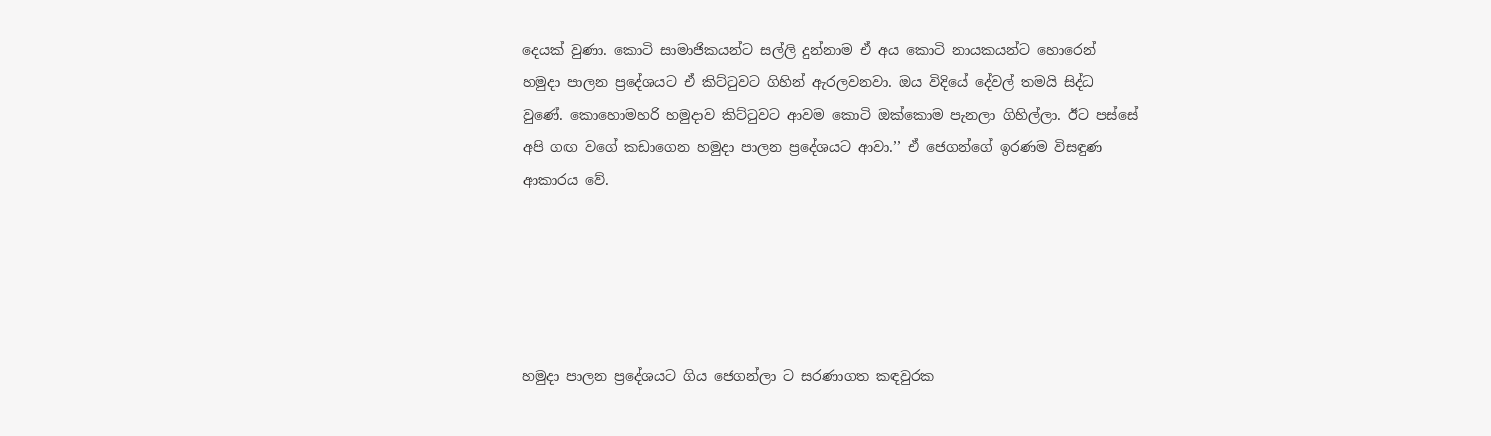දෙයක් වුණා. කොටි සාමාජිකයන්ට සල්ලි දුන්නාම ඒ අය කොටි නායකයන්ට හොරෙන් හමුදා පාලන ප්‍රදේශයට ඒ කිට්ටුවට ගිහින් ඇරලවනවා. ඔය විදියේ දේවල් තමයි සිද්ධ වුණේ. කොහොමහරි හමුදාව කිට්ටුවට ආවම කොටි ඔක්කොම පැනලා ගිහිල්ලා. ඊට පස්සේ අපි ගඟ වගේ කඩාගෙන හමුදා පාලන ප්‍රදේශයට ආවා.’’ ඒ ජෙගන්ගේ ඉරණම විසඳුණ ආකාරය වේ.





හමුදා පාලන ප්‍රදේශයට ගිය ජෙගන්ලා ට සරණාගත කඳවුරක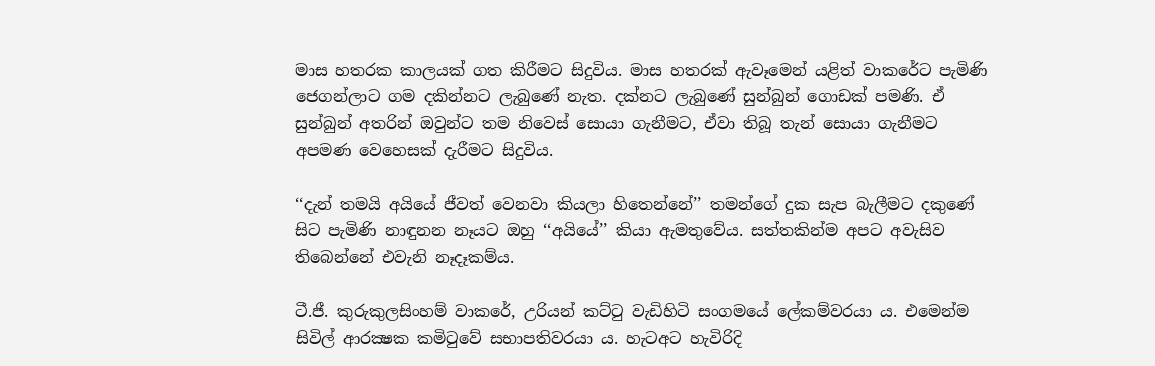මාස හතරක කාලයක් ගත කිරීමට සිදුවිය. මාස හතරක් ඇවෑමෙන් යළිත් වාකරේට පැමිණි ජෙගන්ලාට ගම දකින්නට ලැබුණේ නැත. දක්නට ලැබුණේ සුන්බුන් ගොඩක් පමණි. ඒ සුන්බුන් අතරින් ඔවුන්ට තම නිවෙස් සොයා ගැනීමට, ඒවා තිබූ තැන් සොයා ගැනීමට අපමණ වෙහෙසක් දැරීමට සිදුවිය.

‘‘දැන් තමයි අයියේ ජීවත් වෙනවා කියලා හිතෙන්නේ’’ තමන්ගේ දුක සැප බැලීමට දකුණේ සිට පැමිණි නාඳුනන නෑයට ඔහු ‘‘අයියේ’’ කියා ඇමතුවේය. සත්තකින්ම අපට අවැසිව තිබෙන්නේ එවැනි නෑදෑකම්ය.

ටී.ජී. කුරුකුලසිංහම් වාකරේ, උරියන් කට්ටු වැඩිහිටි සංගමයේ ලේකම්වරයා ය. එමෙන්ම සිවිල් ආරක්‍ෂක කමිටුවේ සභාපතිවරයා ය. හැටඅට හැවිරිදි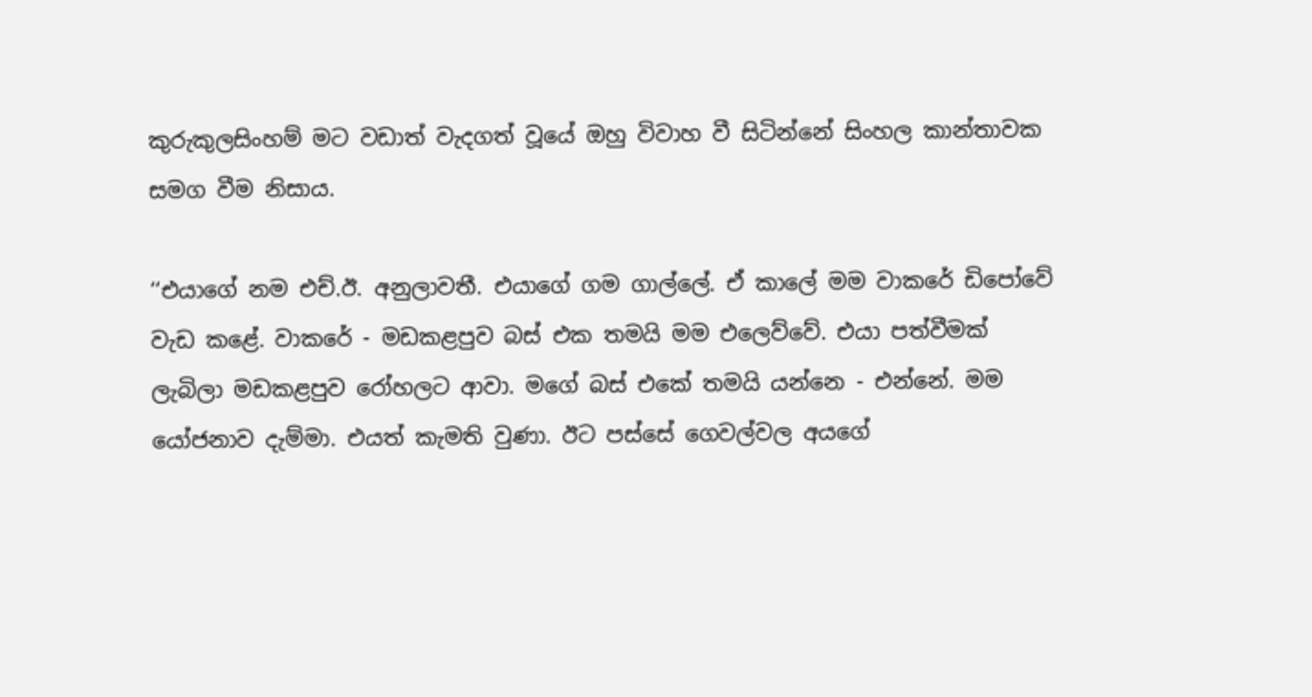කුරුකුලසිංහම් මට වඩාත් වැදගත් වූයේ ඔහු විවාහ වී සිටින්නේ සිංහල කාන්තාවක සමග වීම නිසාය.

‘‘එයාගේ නම එච්.ඊ. අනුලාවතී. එයාගේ ගම ගාල්ලේ. ඒ කාලේ මම වාකරේ ඩිපෝවේ වැඩ කළේ. වාකරේ - මඩකළපුව බස් එක තමයි මම එලෙව්වේ. එයා පත්වීමක් ලැබිලා මඩකළපුව රෝහලට ආවා. මගේ බස් එකේ තමයි යන්නෙ - එන්නේ. මම යෝජනාව දැම්මා. එයත් කැමති වුණා. ඊට පස්සේ ගෙවල්වල අයගේ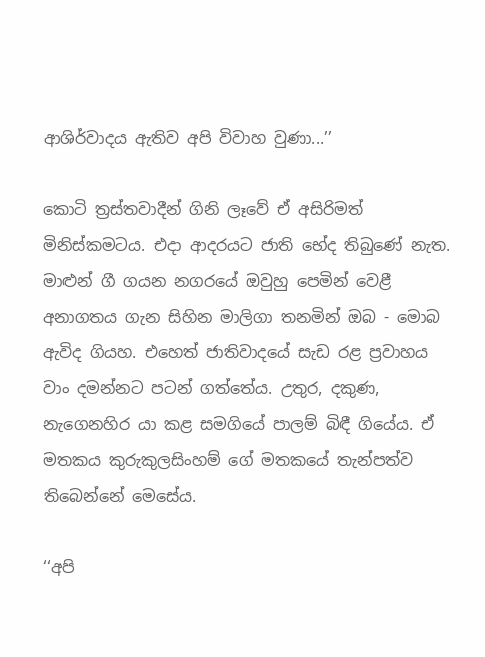ආශිර්වාදය ඇතිව අපි විවාහ වුණා...’’

කොටි ත්‍රස්තවාදීන් ගිනි ලෑවේ ඒ අසිරිමත් මිනිස්කමටය. එදා ආදරයට ජාති භේද තිබුණේ නැත. මාළුන් ගී ගයන නගරයේ ඔවුහු පෙමින් වෙළී අනාගතය ගැන සිහින මාලිගා තනමින් ඔබ - මොබ ඇවිද ගියහ. එහෙත් ජාතිවාදයේ සැඩ රළ ප්‍රවාහය වාං දමන්නට පටන් ගත්තේය. උතුර, දකුණ, නැගෙනහිර යා කළ සමගියේ පාලම් බිඳී ගියේය. ඒ මතකය කුරුකුලසිංහම් ගේ මතකයේ තැන්පත්ව තිබෙන්නේ මෙසේය.

‘‘අපි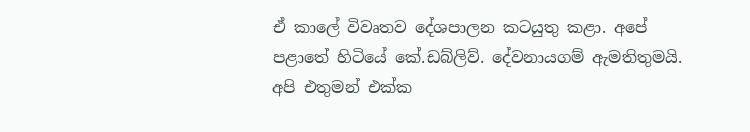ඒ කාලේ විවෘතව දේශපාලන කටයුතු කළා. අපේ පළාතේ හිටියේ කේ.ඩබ්ලිව්. දේවනායගම් ඇමතිතුමයි. අපි එතුමන් එක්ක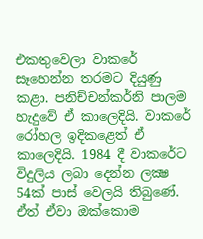එකතුවෙලා වාකරේ සෑහෙන්න තරමට දියුණු කළා. පනිච්චන්කර්නි පාලම හැදුවේ ඒ කාලෙදියි. වාකරේ රෝහල ඉදිකළෙත් ඒ කාලෙදියි. 1984 දී වාකරේට විදුලිය ලබා දෙන්න ලක්‍ෂ 54ක් පාස් වෙලයි තිබුණේ. ඒත් ඒවා ඔක්කොම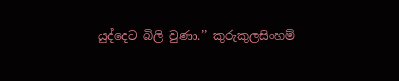යුද්දෙට බිලි වුණා.’’ කුරුකුලසිංහම්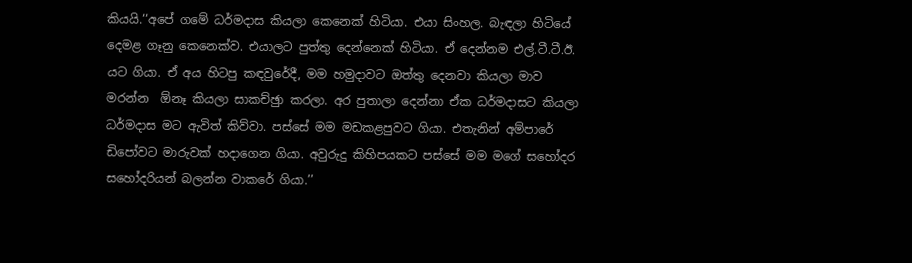කියයි.‘‘අපේ ගමේ ධර්මදාස කියලා කෙනෙක් හිටියා. එයා සිංහල. බැඳලා හිටියේ දෙමළ ගෑනු කෙනෙක්ව. එයාලට පුත්තු දෙන්නෙක් හිටියා. ඒ දෙන්නම එල්.ටී.ටී.ඊ. යට ගියා. ඒ අය හිටපු කඳවුරේදී, මම හමුදාවට ඔත්තු දෙනවා කියලා මාව මරන්න  ඕනෑ කියලා සාකච්ඡුා කරලා. අර පුතාලා දෙන්නා ඒක ධර්මදාසට කියලා ධර්මදාස මට ඇවිත් කිව්වා. පස්සේ මම මඩකළපුවට ගියා. එතැනින් අම්පාරේ ඩිපෝවට මාරුවක් හදාගෙන ගියා. අවුරුදු කිහිපයකට පස්සේ මම මගේ සහෝදර සහෝදරියන් බලන්න වාකරේ ගියා.’’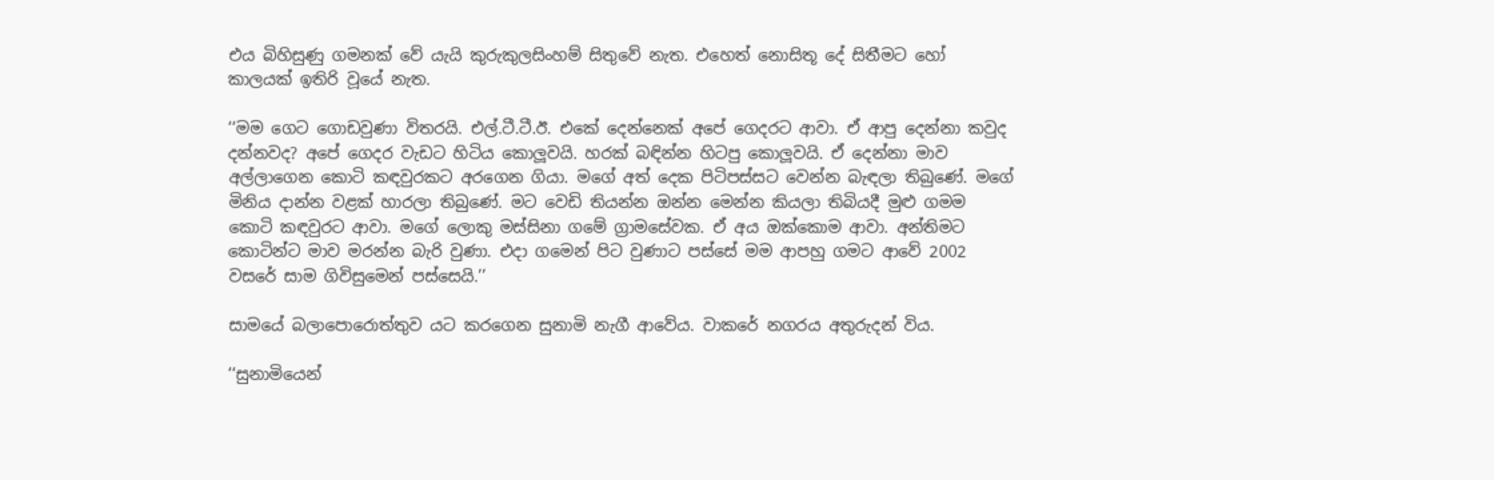එය බිහිසුණු ගමනක් වේ යැයි කුරුකුලසිංහම් සිතුවේ නැත. එහෙත් නොසිතූ දේ සිතීමට හෝ කාලයක් ඉතිරි වූයේ නැත.

‘‘මම ගෙට ගොඩවුණා විතරයි. එල්.ටී.ටී.ඊ. එකේ දෙන්නෙක් අපේ ගෙදරට ආවා. ඒ ආපු දෙන්නා කවුද දන්නවද? අපේ ගෙදර වැඩට හිටිය කොලූවයි. හරක් බඳින්න හිටපු කොලූවයි. ඒ දෙන්නා මාව අල්ලාගෙන කොටි කඳවුරකට අරගෙන ගියා. මගේ අත් දෙක පිටිපස්සට වෙන්න බැඳලා තිබුණේ. මගේ මිනිය දාන්න වළක් හාරලා තිබුණේ. මට වෙඩි තියන්න ඔන්න මෙන්න කියලා තිබියදී මුළු ගමම කොටි කඳවුරට ආවා. මගේ ලොකු මස්සිනා ගමේ ග්‍රාමසේවක. ඒ අය ඔක්කොම ආවා. අන්තිමට කොටින්ට මාව මරන්න බැරි වුණා. එදා ගමෙන් පිට වුණාට පස්සේ මම ආපහු ගමට ආවේ 2002 වසරේ සාම ගිවිසුමෙන් පස්සෙයි.’’

සාමයේ බලාපොරොත්තුව යට කරගෙන සුනාමි නැගී ආවේය. වාකරේ නගරය අතුරුදන් විය.

‘‘සුනාමියෙන්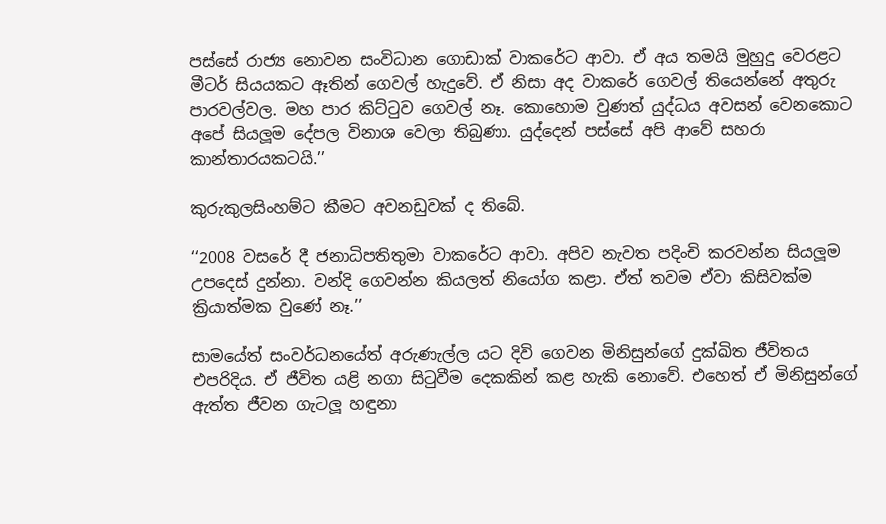පස්සේ රාජ්‍ය නොවන සංවිධාන ගොඩාක් වාකරේට ආවා. ඒ අය තමයි මුහුදු වෙරළට මීටර් සියයකට ඈතින් ගෙවල් හැදුවේ. ඒ නිසා අද වාකරේ ගෙවල් තියෙන්නේ අතුරු පාරවල්වල. මහ පාර කිට්ටුව ගෙවල් නෑ. කොහොම වුණත් යුද්ධය අවසන් වෙනකොට අපේ සියලූම දේපල විනාශ වෙලා තිබුණා. යුද්දෙන් පස්සේ අපි ආවේ සහරා කාන්තාරයකටයි.’’

කුරුකුලසිංහම්ට කීමට අවනඩුවක් ද තිබේ.

‘‘2008 වසරේ දී ජනාධිපතිතුමා වාකරේට ආවා. අපිව නැවත පදිංචි කරවන්න සියලූම උපදෙස් දුන්නා. වන්දි ගෙවන්න කියලත් නියෝග කළා. ඒත් තවම ඒවා කිසිවක්ම ක්‍රියාත්මක වුණේ නෑ.’’

සාමයේත් සංවර්ධනයේත් අරුණැල්ල යට දිවි ගෙවන මිනිසුන්ගේ දුක්ඛිත ජීවිතය එපරිදිය. ඒ ජීවිත යළි නගා සිටුවීම දෙකකින් කළ හැකි නොවේ. එහෙත් ඒ මිනිසුන්ගේ ඇත්ත ජීවන ගැටලූ හඳුනා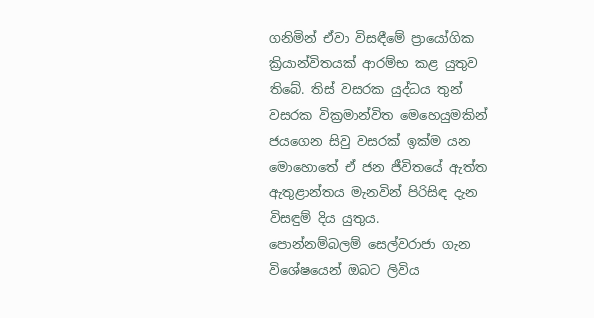ගනිමින් ඒවා විසඳීමේ ප්‍රායෝගික ක්‍රියාන්විතයක් ආරම්භ කළ යුතුව තිබේ. තිස් වසරක යුද්ධය තුන් වසරක වික්‍රමාන්විත මෙහෙයුමකින් ජයගෙන සිවු වසරක් ඉක්ම යන මොහොතේ ඒ ජන ජීවිතයේ ඇත්ත ඇතුළාන්තය මැනවින් පිරිසිඳ දැන විසඳුම් දිය යුතුය.
පොන්නම්බලම් සෙල්වරාජා ගැන විශේෂයෙන් ඔබට ලිවිය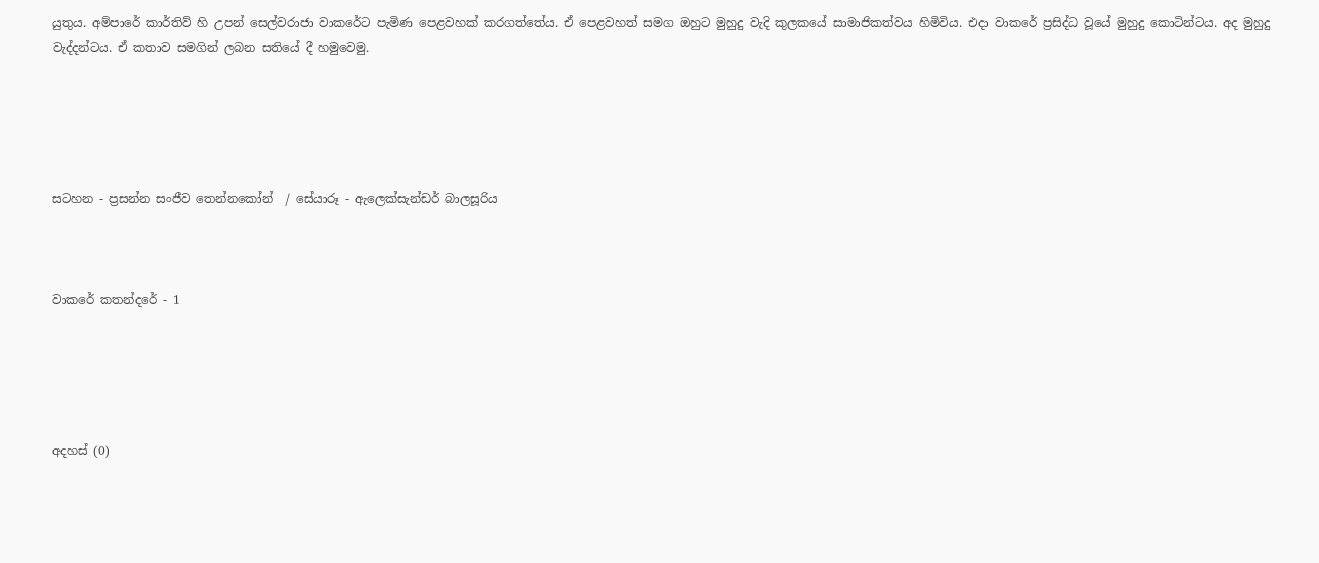යුතුය. අම්පාරේ කාර්තිව් හි උපන් සෙල්වරාජා වාකරේට පැමිණ පෙළවහක් කරගත්තේය. ඒ පෙළවහත් සමග ඔහුට මුහුදු වැදි කුලකයේ සාමාජිකත්වය හිමිවිය. එදා වාකරේ ප්‍රසිද්ධ වූයේ මුහුදු කොටින්ටය. අද මුහුදු වැද්දන්ටය. ඒ කතාව සමගින් ලබන සතියේ දී හමුවෙමු.





සටහන - ප්‍රසන්න සංජීව තෙන්නකෝන්  / සේයාරූ - ඇලෙක්සැන්ඩර් බාලසූරිය



වාකරේ කතන්දරේ - 1





අදහස් (0)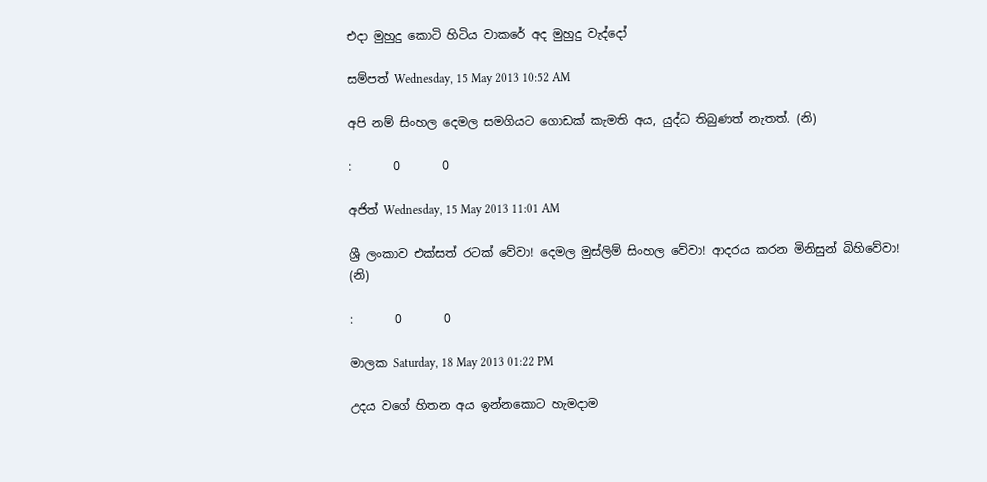එදා මුහුදු කොටි හිටිය වාකරේ අද මුහුදු වැද්දෝ

සම්පත් Wednesday, 15 May 2013 10:52 AM

අපි නම් සිංහල දෙමල සමගියට ගොඩක් කැමති අය, යුද්ධ තිබුණත් නැතත්. (නි)

:       0       0

අජිත් Wednesday, 15 May 2013 11:01 AM

ශ්‍රී ලංකාව එක්සත් රටක් වේවා! දෙමල මුස්ලිම් සිංහල වේවා! ආදරය කරන මිනිසුන් බිහිවේවා! (නි)

:       0       0

මාලක Saturday, 18 May 2013 01:22 PM

උදය වගේ හිතන අය ඉන්නකොට හැමදාම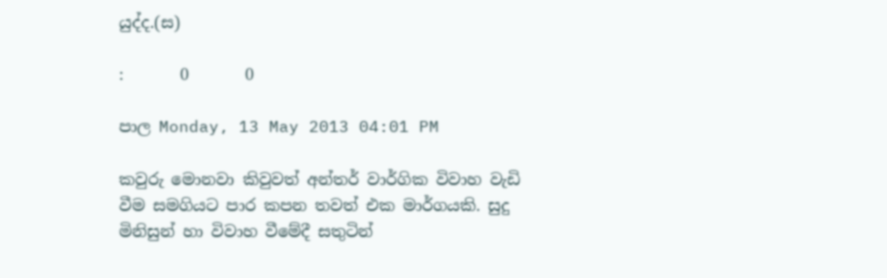යුද්ද.(ස)

:       0       0

පාල Monday, 13 May 2013 04:01 PM

කවුරු මොනවා කිවුවත් අන්තර් වාර්ගික විවාහ වැඩි වීම සමගියට පාර කපන තවත් එක මාර්ගයකි. සුදු මිනිසුන් හා විවාහ වීමේදී සතුටින්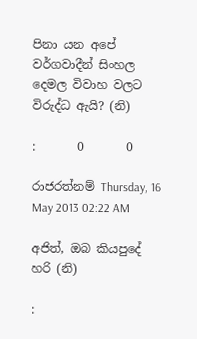පිනා යන අපේ වර්ගවාදීන් සිංහල දෙමල විවාහ වලට විරුද්ධ ඇයි? (නි)

:       0       0

රාජරත්නම් Thursday, 16 May 2013 02:22 AM

අජිත්, ඔබ කියපුදේ හරි (නි)

: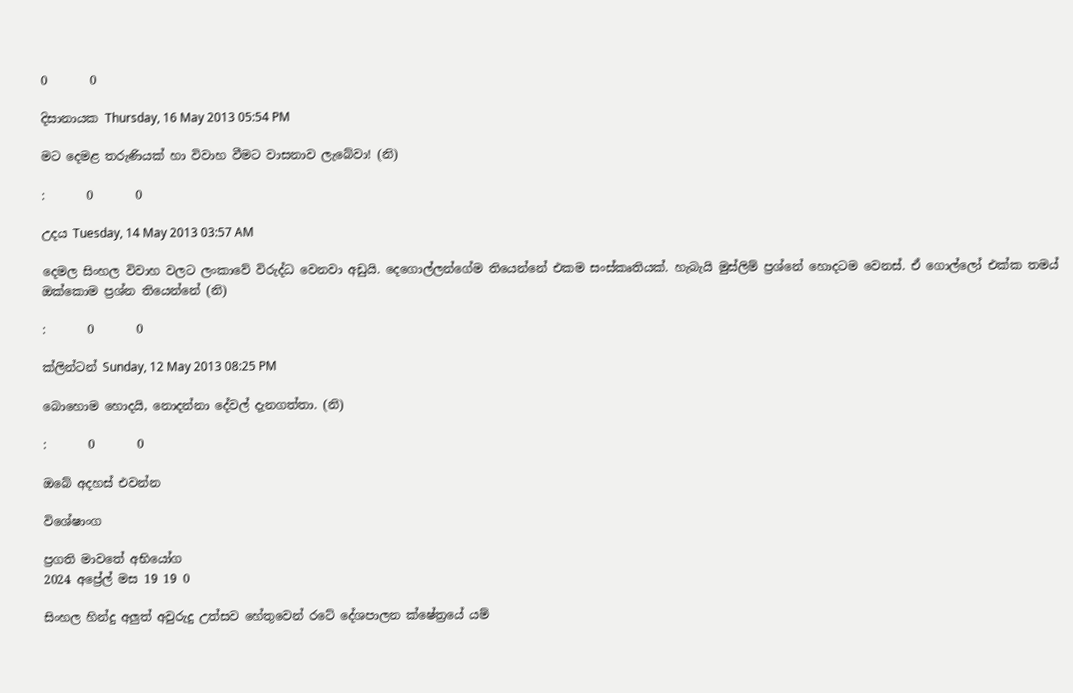0       0

දිසානායක Thursday, 16 May 2013 05:54 PM

මට දෙමළ තරුණියක් හා විවාහ වීමට වාසනාව ලැබේවා! (නි)

:       0       0

උදය Tuesday, 14 May 2013 03:57 AM

දෙමල සිංහල විවාහ වලට ලංකාවේ විරුද්ධ වෙනවා අඩුයි. දෙගොල්ලන්ගේම තියෙන්නේ එකම සංස්කෘතියක්. හැබැයි මුස්ලිම් ප්‍රශ්නේ හොදටම වෙනස්. ඒ ගොල්ලෝ එක්ක තමය් ඔක්කොම ප්‍රශ්න තියෙන්නේ (නි)

:       0       0

ක්ලින්ටන් Sunday, 12 May 2013 08:25 PM

බොහොම හොදයි, නොදන්නා දේවල් දැනගත්තා. (නි)

:       0       0

ඔබේ අදහස් එවන්න

විශේෂාංග

ප්‍රගති මාවතේ අභියෝග
2024 අප්‍රේල් මස 19 19 0

සිංහල හින්දු අලුත් අවුරුදු උත්සව හේතුවෙන් රටේ දේශපාලන ක්ෂේත්‍රයේ යම්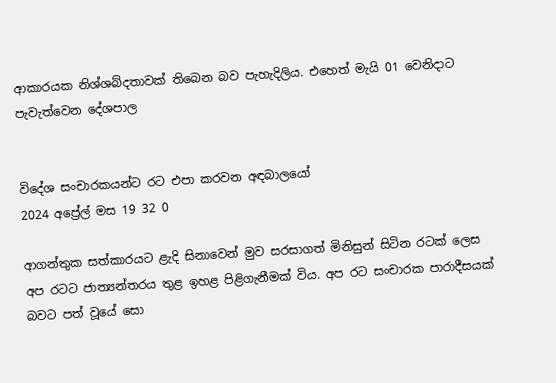ආකාරයක නිශ්ශබ්දතාවක් තිබෙන බව පැහැදිලිය. එහෙත් මැයි 01 වෙනිදාට පැවැත්වෙන දේශපාල


විදේශ සංචාරකයන්ට රට එපා කරවන අඳබාලයෝ
2024 අප්‍රේල් මස 19 32 0

ආගන්තුක සත්කාරයට ළැදි සිනාවෙන් මුව සරසාගත් මිනිසුන් සිටින රටක් ලෙස අප රටට ජාත්‍යන්තරය තුළ ඉහළ පිළිගැනීමක් විය. අප රට සංචාරක පාරාදීසයක් බවට පත් වූයේ සො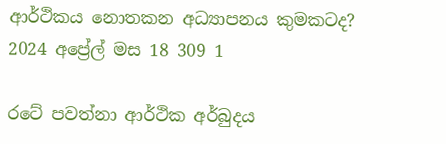ආර්ථිකය නොතකන අධ්‍යාපනය කුමකටද?
2024 අප්‍රේල් මස 18 309 1

රටේ පවත්නා ආර්ථික අර්බුදය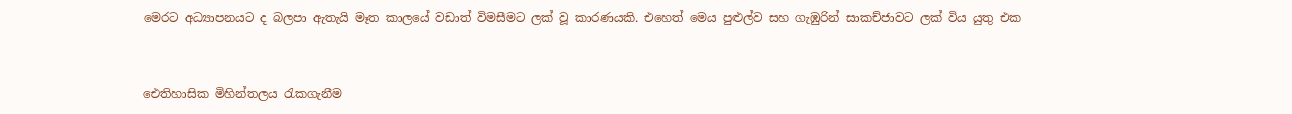මෙරට අධ්‍යාපනයට ද බලපා ඇතැයි මෑත කාලයේ වඩාත් විමසීමට ලක් වූ කාරණයකි. එහෙත් මෙය පුළුල්ව සහ ගැඹුරින් සාකච්ජාවට ලක් විය යුතු එක


ඓතිහාසික මිහින්තලය රැකගැනීම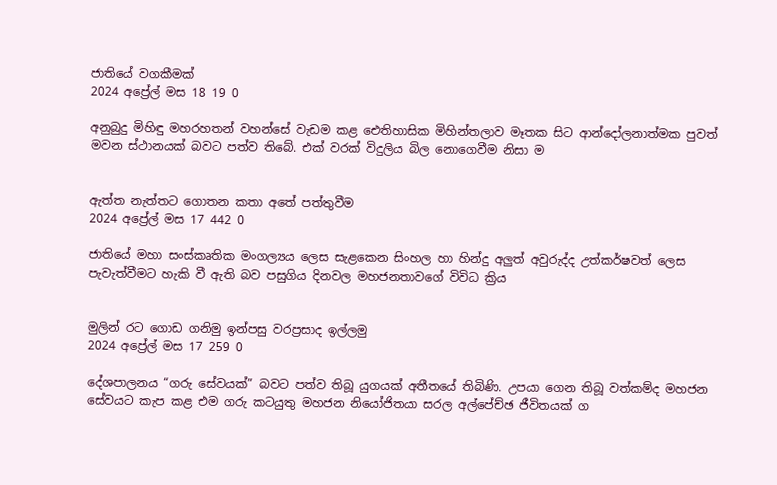ජාතියේ වගකීමක්
2024 අප්‍රේල් මස 18 19 0

අනුබුදු මිහිඳු මහරහතන් වහන්සේ වැඩම කළ ඓතිහාසික මිහින්තලාව මෑතක සිට ආන්දෝලනාත්මක පුවත් මවන ස්ථානයක් බවට පත්ව තිබේ. එක් වරක් විදුලිය බිල නොගෙවීම නිසා ම


ඇත්ත නැත්තට ගොතන කතා අතේ පත්තුවීම
2024 අප්‍රේල් මස 17 442 0

ජාතියේ මහා සංස්කෘතික මංගල්‍යය ලෙස සැළකෙන සිංහල හා හින්දු අලුත් අවුරුද්ද උත්කර්ෂවත් ලෙස පැවැත්වීමට හැකි වී ඇති බව පසුගිය දිනවල මහජනතාවගේ විවිධ ක්‍රිය


මුලින් රට ගොඩ ගනිමු ඉන්පසු වරප්‍රසාද ඉල්ලමු
2024 අප්‍රේල් මස 17 259 0

දේශපාලනය “ගරු සේවයක්” බවට පත්ව තිබූ යුගයක් අතීතයේ තිබිණි. උපයා ගෙන තිබූ වත්කම්ද මහජන සේවයට කැප කළ එම ගරු කටයුතු මහජන නියෝජිතයා සරල අල්පේච්ඡ ජීවිතයක් ග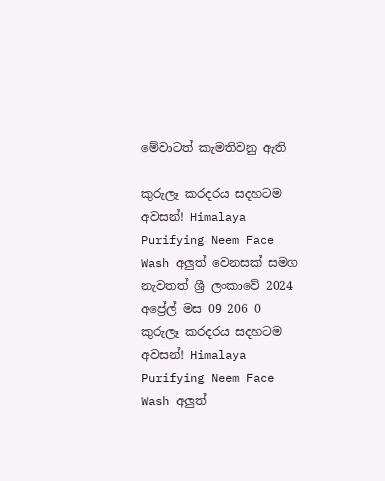මේවාටත් කැමතිවනු ඇති

කුරුලෑ කරදරය සදහටම අවසන්! Himalaya Purifying Neem Face Wash අලුත් වෙනසක් සමග නැවතත් ශ්‍රී ලංකාවේ 2024 අප්‍රේල් මස 09 206 0
කුරුලෑ කරදරය සදහටම අවසන්! Himalaya Purifying Neem Face Wash අලුත්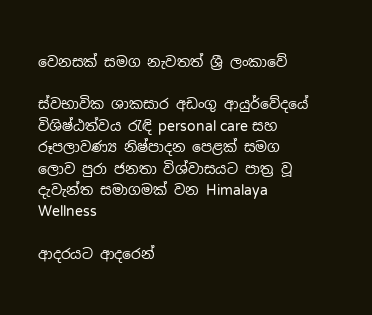වෙනසක් සමග නැවතත් ශ්‍රී ලංකාවේ

ස්වභාවික ශාකසාර අඩංගු ආයුර්වේදයේ විශිෂ්ඨත්වය රැඳි personal care සහ රූපලාවණ්‍ය නිෂ්පාදන පෙළක් සමග ලොව පුරා ජනතා විශ්වාසයට පාත්‍ර වූ දැවැන්ත සමාගමක් වන Himalaya Wellness

ආදරයට ආදරෙන්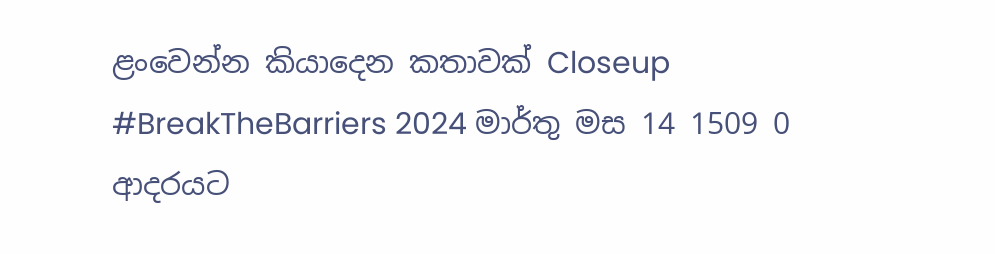ළංවෙන්න කියාදෙන කතාවක් Closeup #BreakTheBarriers 2024 මාර්තු මස 14 1509 0
ආදරයට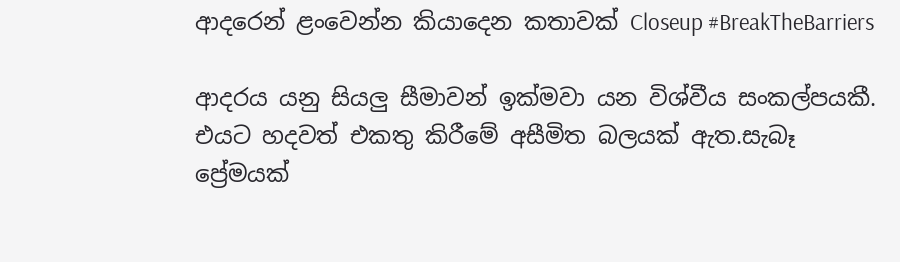ආදරෙන් ළංවෙන්න කියාදෙන කතාවක් Closeup #BreakTheBarriers

ආදරය යනු සියලු සීමාවන් ඉක්මවා යන විශ්වීය සංකල්පයකී. එයට හදවත් එකතු කිරීමේ අසීමිත බලයක් ඇත.සැබෑ ප්‍රේමයක්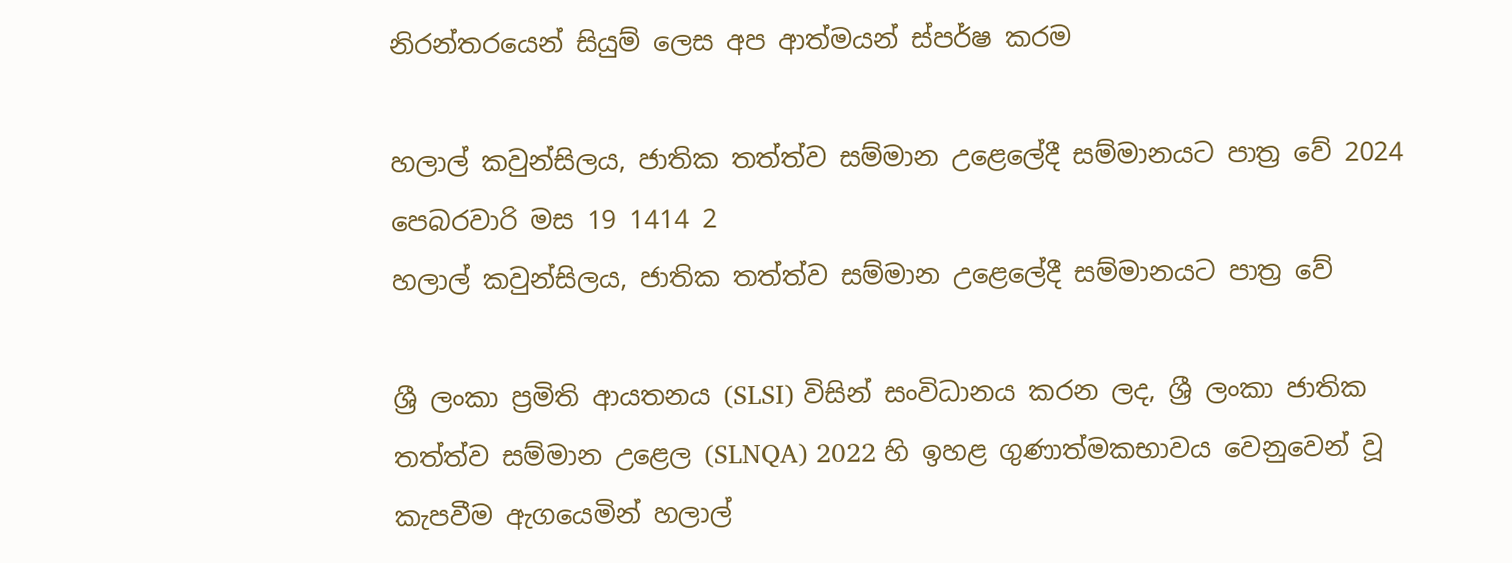නිරන්තරයෙන් සියුම් ලෙස අප ආත්මයන් ස්පර්ෂ කරම

හලාල් කවුන්සිලය, ජාතික තත්ත්ව සම්මාන උළෙලේදී සම්මානයට පාත්‍ර වේ 2024 පෙබරවාරි මස 19 1414 2
හලාල් කවුන්සිලය, ජාතික තත්ත්ව සම්මාන උළෙලේදී සම්මානයට පාත්‍ර වේ

ශ්‍රී ලංකා ප්‍රමිති ආයතනය (SLSI) විසින් සංවිධානය කරන ලද, ශ්‍රී ලංකා ජාතික තත්ත්ව සම්මාන උළෙල (SLNQA) 2022 හි ඉහළ ගුණාත්මකභාවය වෙනුවෙන් වූ කැපවීම ඇගයෙමින් හලාල්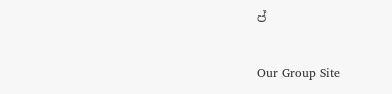ප්

Our Group Site